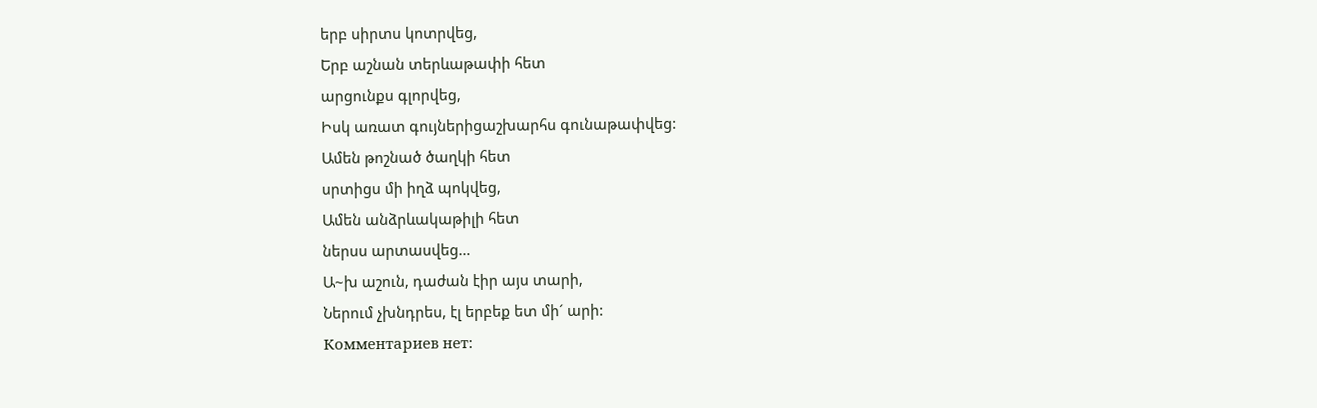երբ սիրտս կոտրվեց,
Երբ աշնան տերևաթափի հետ
արցունքս գլորվեց,
Իսկ առատ գույներիցաշխարհս գունաթափվեց:
Ամեն թոշնած ծաղկի հետ
սրտիցս մի իղձ պոկվեց,
Ամեն անձրևակաթիլի հետ
ներսս արտասվեց…
Ա~խ աշուն, դաժան էիր այս տարի,
Ներում չխնդրես, էլ երբեք ետ մի´ արի:
Комментариев нет: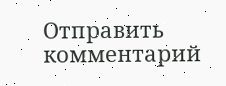Отправить комментарий